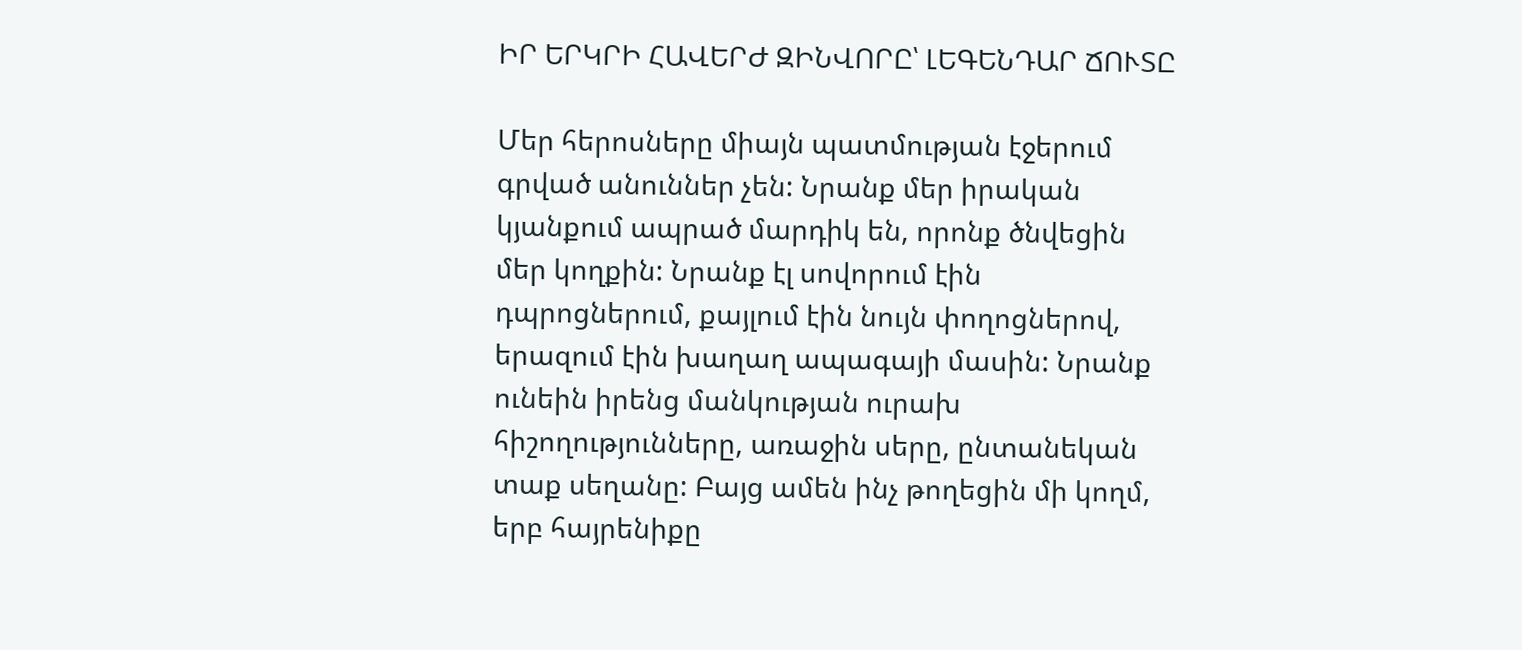ԻՐ ԵՐԿՐԻ ՀԱՎԵՐԺ ԶԻՆՎՈՐԸ՝ ԼԵԳԵՆԴԱՐ ՃՈՒՏԸ

Մեր հերոսները միայն պատմության էջերում գրված անուններ չեն: Նրանք մեր իրական կյանքում ապրած մարդիկ են, որոնք ծնվեցին մեր կողքին: Նրանք էլ սովորում էին դպրոցներում, քայլում էին նույն փողոցներով, երազում էին խաղաղ ապագայի մասին: Նրանք ունեին իրենց մանկության ուրախ հիշողությունները, առաջին սերը, ընտանեկան տաք սեղանը: Բայց ամեն ինչ թողեցին մի կողմ, երբ հայրենիքը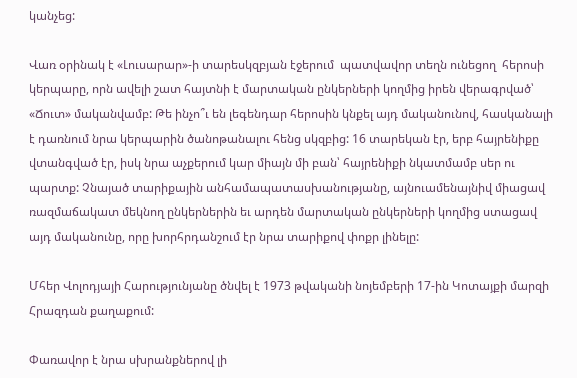կանչեց:

Վառ օրինակ է «Լուսարար»-ի տարեսկզբյան էջերում  պատվավոր տեղն ունեցող  հերոսի կերպարը, որն ավելի շատ հայտնի է մարտական ընկերների կողմից իրեն վերագրված՝ «Ճուտ» մականվամբ: Թե ինչո՞ւ են լեգենդար հերոսին կնքել այդ մականունով, հասկանալի է դառնում նրա կերպարին ծանոթանալու հենց սկզբից: 16 տարեկան էր, երբ հայրենիքը վտանգված էր, իսկ նրա աչքերում կար միայն մի բան՝ հայրենիքի նկատմամբ սեր ու պարտք: Չնայած տարիքային անհամապատասխանությանը, այնուամենայնիվ միացավ ռազմաճակատ մեկնող ընկերներին եւ արդեն մարտական ընկերների կողմից ստացավ այդ մականունը, որը խորհրդանշում էր նրա տարիքով փոքր լինելը:

Մհեր Վոլոդյայի Հարությունյանը ծնվել է 1973 թվականի նոյեմբերի 17-ին Կոտայքի մարզի Հրազդան քաղաքում:

Փառավոր է նրա սխրանքներով լի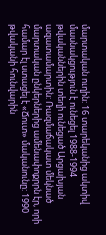մարտական ուղին: 16 տարեկանից ակտիվ մասնակցություն է ունեցել 1988-1994 թվականներին տեղի ունեցած Արցախյան ազատամարտին: Ռազմաճակատ մեկնած մարտական ընկերներից ամենափոքրրն էր, որի համար էլ ստացել է «Ճուտ» մականունը: 1990 թվականի հունվարին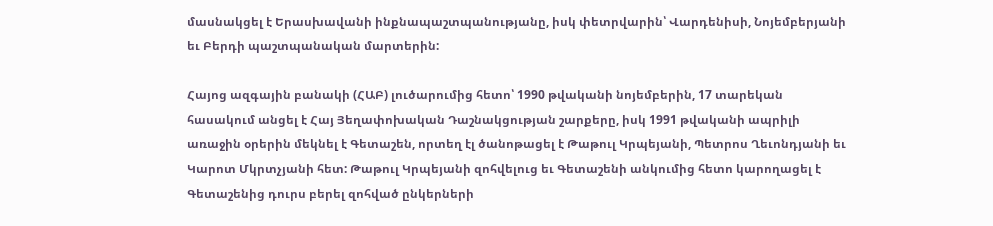մասնակցել է Երասխավանի ինքնապաշտպանությանը, իսկ փետրվարին՝ Վարդենիսի, Նոյեմբերյանի եւ Բերդի պաշտպանական մարտերին:

Հայոց ազգային բանակի (ՀԱԲ) լուծարումից հետո՝ 1990 թվականի նոյեմբերին, 17 տարեկան հասակում անցել է Հայ Յեղափոխական Դաշնակցության շարքերը, իսկ 1991 թվականի ապրիլի առաջին օրերին մեկնել է Գետաշեն, որտեղ էլ ծանոթացել է Թաթուլ Կրպեյանի, Պետրոս Ղեւոնդյանի եւ Կարոտ Մկրտչյանի հետ: Թաթուլ Կրպեյանի զոհվելուց եւ Գետաշենի անկումից հետո կարողացել է Գետաշենից դուրս բերել զոհված ընկերների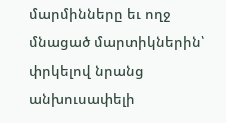մարմինները եւ ողջ մնացած մարտիկներին՝ փրկելով նրանց անխուսափելի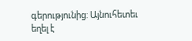գերությունից: Այնուհետեւ եղել է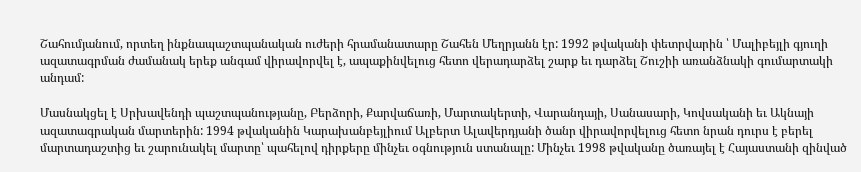Շահումյանում, որտեղ ինքնապաշտպանական ուժերի հրամանատարը Շահեն Մեղրյանն էր: 1992 թվականի փետրվարին ՝ Մալիբեյլի գյուղի ազատագրման ժամանակ երեք անգամ վիրավորվել է, ապաքինվելուց հետո վերադարձել շարք եւ դարձել Շուշիի առանձնակի գումարտակի անդամ:

Մասնակցել է Սրխավենդի պաշտպանությանը, Բերձորի, Քարվաճառի, Մարտակերտի, Վարանդայի, Սանասարի, Կովսականի եւ Ակնայի ազատագրական մարտերին: 1994 թվականին Կարախանբեյլիում Ալբերտ Ալավերդյանի ծանր վիրավորվելուց հետո նրան դուրս է բերել մարտադաշտից եւ շարունակել մարտը՝ պահելով դիրքերը մինչեւ օգնություն ստանալը: Մինչեւ 1998 թվականը ծառայել է Հայաստանի զինված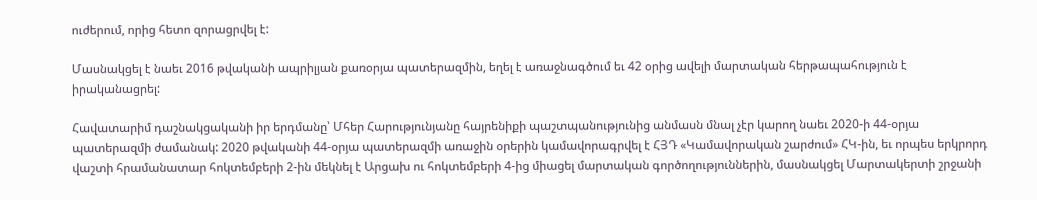ուժերում, որից հետո զորացրվել է:

Մասնակցել է նաեւ 2016 թվականի ապրիլյան քառօրյա պատերազմին, եղել է առաջնագծում եւ 42 օրից ավելի մարտական հերթապահություն է իրականացրել:

Հավատարիմ դաշնակցականի իր երդմանը՝ Մհեր Հարությունյանը հայրենիքի պաշտպանությունից անմասն մնալ չէր կարող նաեւ 2020-ի 44-օրյա պատերազմի ժամանակ: 2020 թվականի 44-օրյա պատերազմի առաջին օրերին կամավորագրվել է ՀՅԴ «Կամավորական շարժում» ՀԿ-ին, եւ որպես երկրորդ վաշտի հրամանատար հոկտեմբերի 2-ին մեկնել է Արցախ ու հոկտեմբերի 4-ից միացել մարտական գործողություններին, մասնակցել Մարտակերտի շրջանի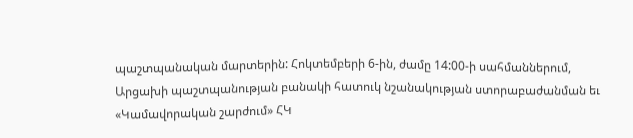պաշտպանական մարտերին: Հոկտեմբերի 6-ին, ժամը 14:00-ի սահմաններում, Արցախի պաշտպանության բանակի հատուկ նշանակության ստորաբաժանման եւ «Կամավորական շարժում» ՀԿ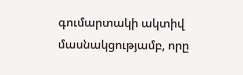գումարտակի ակտիվ մասնակցությամբ, որը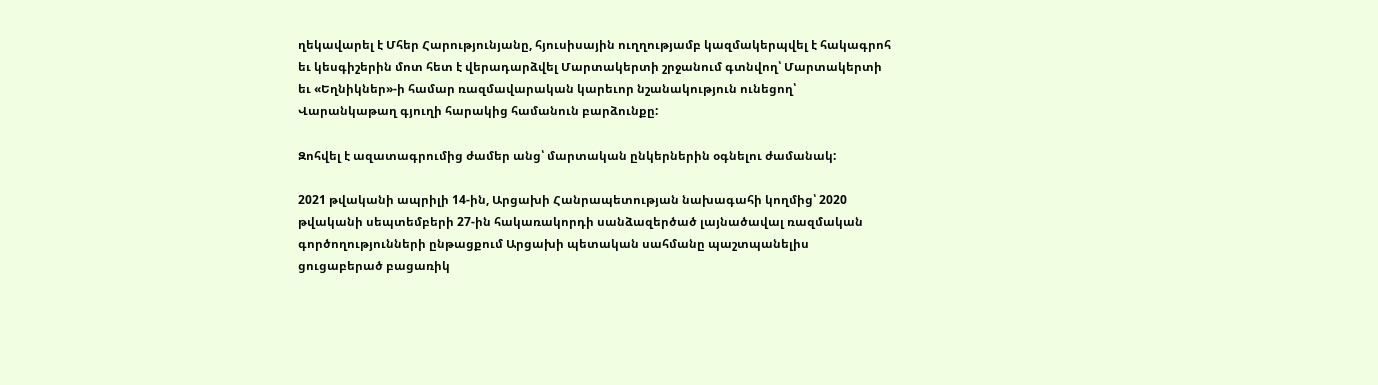ղեկավարել է Մհեր Հարությունյանը, հյուսիսային ուղղությամբ կազմակերպվել է հակագրոհ եւ կեսգիշերին մոտ հետ է վերադարձվել Մարտակերտի շրջանում գտնվող՝ Մարտակերտի եւ «Եղնիկներ»-ի համար ռազմավարական կարեւոր նշանակություն ունեցող՝ Վարանկաթաղ գյուղի հարակից համանուն բարձունքը:

Զոհվել է ազատագրումից ժամեր անց՝ մարտական ընկերներին օգնելու ժամանակ:

2021 թվականի ապրիլի 14-ին, Արցախի Հանրապետության նախագահի կողմից՝ 2020 թվականի սեպտեմբերի 27-ին հակառակորդի սանձազերծած լայնածավալ ռազմական գործողությունների ընթացքում Արցախի պետական սահմանը պաշտպանելիս ցուցաբերած բացառիկ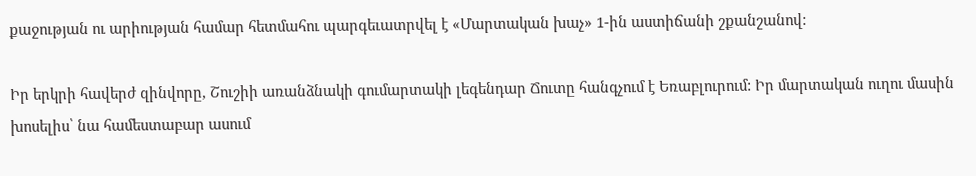քաջության ու արիության համար հետմահու պարգեւատրվել է «Մարտական խաչ» 1-ին աստիճանի շքանշանով:

Իր երկրի հավերժ զինվորը, Շուշիի առանձնակի գումարտակի լեգենդար Ճուտը հանգչում է Եռաբլուրում: Իր մարտական ուղու մասին խոսելիս՝ նա համեստաբար ասում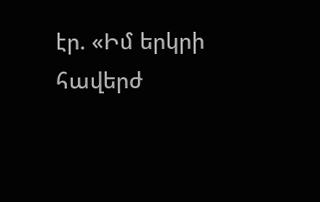էր. «Իմ երկրի հավերժ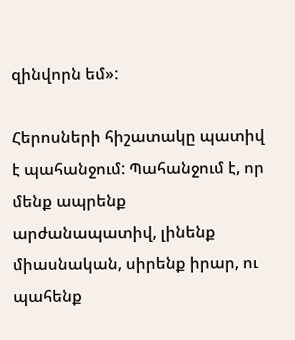զինվորն եմ»:

Հերոսների հիշատակը պատիվ է պահանջում: Պահանջում է, որ մենք ապրենք արժանապատիվ, լինենք միասնական, սիրենք իրար, ու պահենք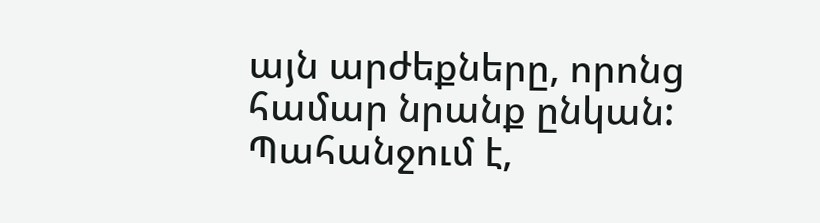այն արժեքները, որոնց համար նրանք ընկան: Պահանջում է,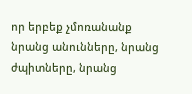որ երբեք չմոռանանք նրանց անունները, նրանց ժպիտները, նրանց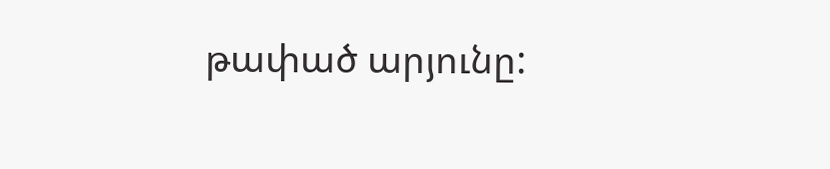թափած արյունը: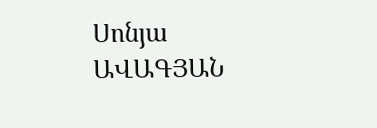Սոնյա ԱՎԱԳՅԱՆ